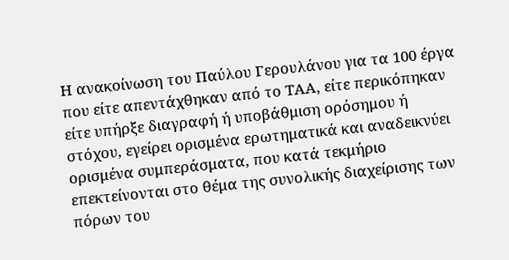Η ανακοίνωση του Παύλου Γερουλάνου για τα 100 έργα που είτε απεντάχθηκαν από το ΤΑΑ, είτε περικόπηκαν είτε υπήρξε διαγραφή ή υποβάθμιση ορόσημου ή στόχου, εγείρει ορισμένα ερωτηματικά και αναδεικνύει ορισμένα συμπεράσματα, που κατά τεκμήριο επεκτείνονται στο θέμα της συνολικής διαχείρισης των πόρων του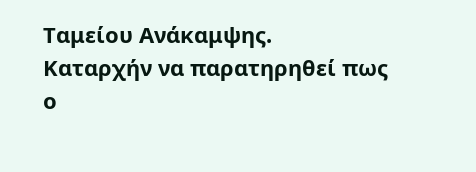Ταμείου Ανάκαμψης.
Καταρχήν να παρατηρηθεί πως ο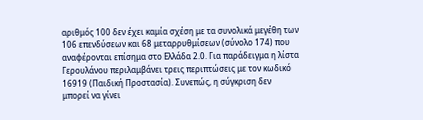αριθμός 100 δεν έχει καμία σχέση με τα συνολικά μεγέθη των 106 επενδύσεων και 68 μεταρρυθμίσεων (σύνολο 174) που αναφέρονται επίσημα στο Ελλάδα 2.0. Για παράδειγμα η λίστα Γερουλάνου περιλαμβάνει τρεις περιπτώσεις με τον κωδικό 16919 (Παιδική Προστασία). Συνεπώς, η σύγκριση δεν μπορεί να γίνει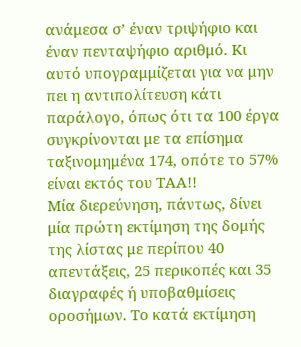ανάμεσα σ’ έναν τριψήφιο και έναν πενταψήφιο αριθμό. Κι αυτό υπογραμμίζεται για να μην πει η αντιπολίτευση κάτι παράλογο, όπως ότι τα 100 έργα συγκρίνονται με τα επίσημα ταξινομημένα 174, οπότε το 57% είναι εκτός του ΤΑΑ!!
Μία διερεύνηση, πάντως, δίνει μία πρώτη εκτίμηση της δομής της λίστας με περίπου 40 απεντάξεις, 25 περικοπές και 35 διαγραφές ή υποβαθμίσεις οροσήμων. Το κατά εκτίμηση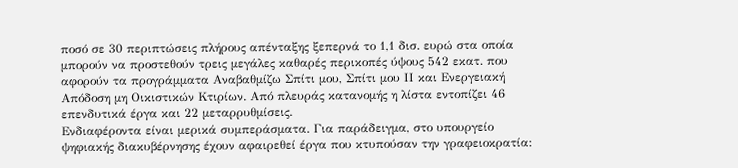ποσό σε 30 περιπτώσεις πλήρους απένταξης ξεπερνά το 1,1 δισ. ευρώ στα οποία μπορούν να προστεθούν τρεις μεγάλες καθαρές περικοπές ύψους 542 εκατ. που αφορούν τα προγράμματα Αναβαθμίζω Σπίτι μου, Σπίτι μου ΙΙ και Ενεργειακή Απόδοση μη Οικιστικών Κτιρίων. Από πλευράς κατανομής η λίστα εντοπίζει 46 επενδυτικά έργα και 22 μεταρρυθμίσεις.
Ενδιαφέροντα είναι μερικά συμπεράσματα. Για παράδειγμα, στο υπουργείο ψηφιακής διακυβέρνησης έχουν αφαιρεθεί έργα που κτυπούσαν την γραφειοκρατία: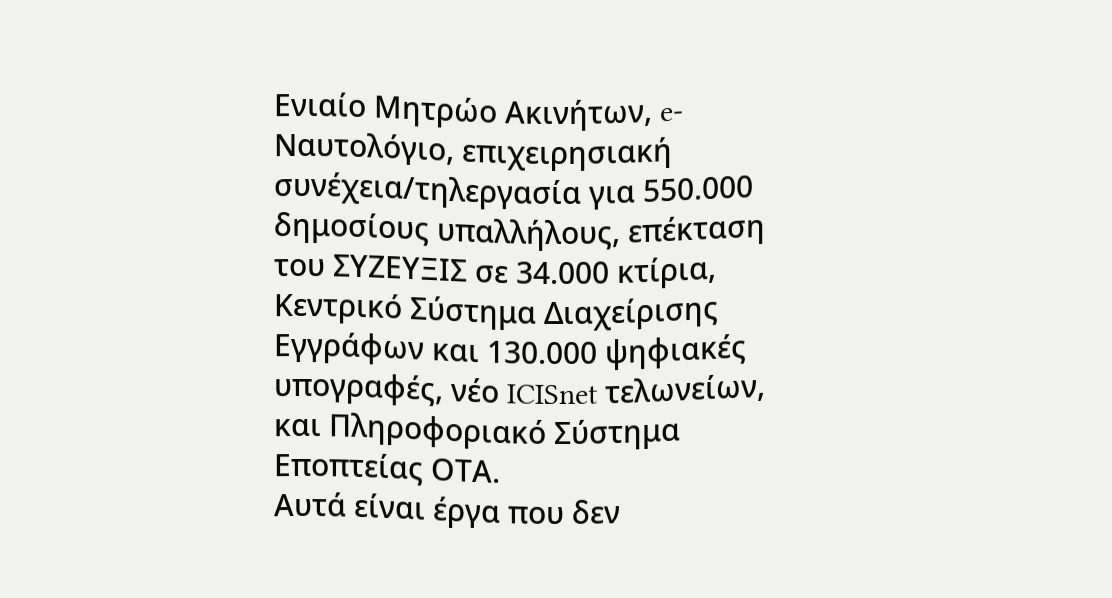Ενιαίο Μητρώο Ακινήτων, e-Ναυτολόγιο, επιχειρησιακή συνέχεια/τηλεργασία για 550.000 δημοσίους υπαλλήλους, επέκταση του ΣΥΖΕΥΞΙΣ σε 34.000 κτίρια, Κεντρικό Σύστημα Διαχείρισης Εγγράφων και 130.000 ψηφιακές υπογραφές, νέο ICISnet τελωνείων, και Πληροφοριακό Σύστημα Εποπτείας ΟΤΑ.
Αυτά είναι έργα που δεν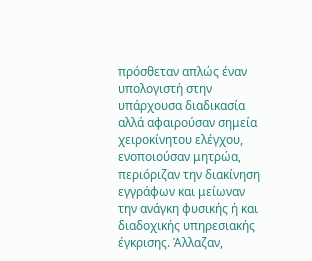πρόσθεταν απλώς έναν υπολογιστή στην υπάρχουσα διαδικασία αλλά αφαιρούσαν σημεία χειροκίνητου ελέγχου, ενοποιούσαν μητρώα, περιόριζαν την διακίνηση εγγράφων και μείωναν την ανάγκη φυσικής ή και διαδοχικής υπηρεσιακής έγκρισης. Άλλαζαν,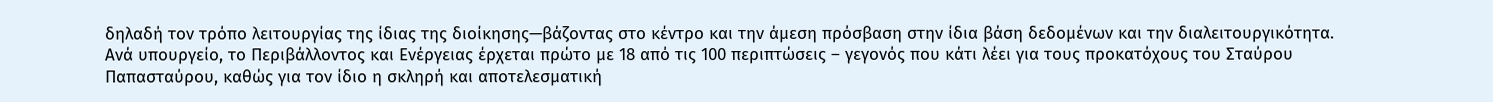δηλαδή τον τρόπο λειτουργίας της ίδιας της διοίκησης—βάζοντας στο κέντρο και την άμεση πρόσβαση στην ίδια βάση δεδομένων και την διαλειτουργικότητα.
Ανά υπουργείο, το Περιβάλλοντος και Ενέργειας έρχεται πρώτο με 18 από τις 100 περιπτώσεις – γεγονός που κάτι λέει για τους προκατόχους του Σταύρου Παπασταύρου, καθώς για τον ίδιο η σκληρή και αποτελεσματική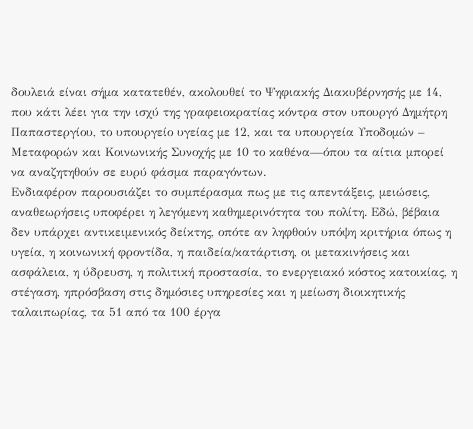δουλειά είναι σήμα κατατεθέν, ακολουθεί το Ψηφιακής Διακυβέρνησής με 14, που κάτι λέει για την ισχύ της γραφειοκρατίας κόντρα στον υπουργό Δημήτρη Παπαστεργίου, το υπουργείο υγείας με 12, και τα υπουργεία Υποδομών – Μεταφορών και Κοινωνικής Συνοχής με 10 το καθένα—όπου τα αίτια μπορεί να αναζητηθούν σε ευρύ φάσμα παραγόντων.
Ενδιαφέρον παρουσιάζει το συμπέρασμα πως με τις απεντάξεις, μειώσεις, αναθεωρήσεις υποφέρει η λεγόμενη καθημερινότητα του πολίτη. Εδώ, βέβαια δεν υπάρχει αντικειμενικός δείκτης, οπότε αν ληφθούν υπόψη κριτήρια όπως η υγεία, η κοινωνική φροντίδα, η παιδεία/κατάρτιση, οι μετακινήσεις και ασφάλεια, η ύδρευση, η πολιτική προστασία, το ενεργειακό κόστος κατοικίας, η στέγαση, ηπρόσβαση στις δημόσιες υπηρεσίες και η μείωση διοικητικής ταλαιπωρίας, τα 51 από τα 100 έργα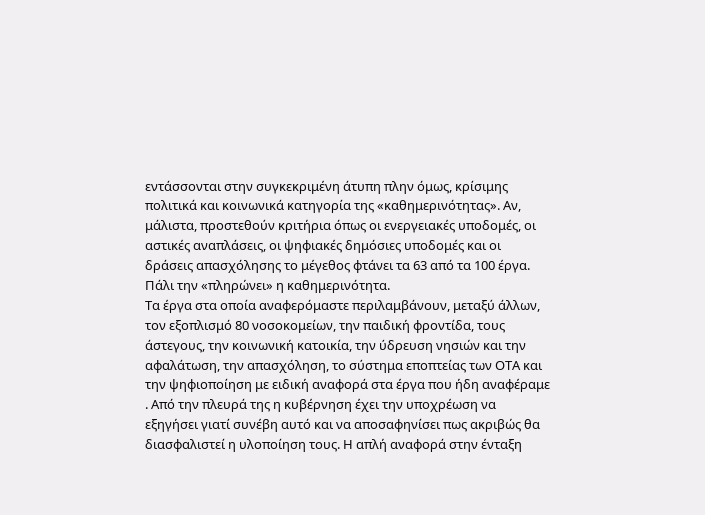εντάσσονται στην συγκεκριμένη άτυπη πλην όμως, κρίσιμης πολιτικά και κοινωνικά κατηγορία της «καθημερινότητας». Αν, μάλιστα, προστεθούν κριτήρια όπως οι ενεργειακές υποδομές, οι αστικές αναπλάσεις, οι ψηφιακές δημόσιες υποδομές και οι δράσεις απασχόλησης το μέγεθος φτάνει τα 63 από τα 100 έργα. Πάλι την «πληρώνει» η καθημερινότητα.
Τα έργα στα οποία αναφερόμαστε περιλαμβάνουν, μεταξύ άλλων, τον εξοπλισμό 80 νοσοκομείων, την παιδική φροντίδα, τους άστεγους, την κοινωνική κατοικία, την ύδρευση νησιών και την αφαλάτωση, την απασχόληση, το σύστημα εποπτείας των ΟΤΑ και την ψηφιοποίηση με ειδική αναφορά στα έργα που ήδη αναφέραμε . Από την πλευρά της η κυβέρνηση έχει την υποχρέωση να εξηγήσει γιατί συνέβη αυτό και να αποσαφηνίσει πως ακριβώς θα διασφαλιστεί η υλοποίηση τους. Η απλή αναφορά στην ένταξη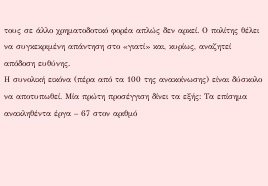τους σε άλλο χρηματοδοτικό φορέα απλώς δεν αρκεί. Ο πολίτης θέλει να συγκεκριμένη απάντηση στο «γιατί» και, κυρίως, αναζητεί απόδοση ευθύνης.
Η συνολική εικόνα (πέρα από τα 100 της ανακοίνωσης) είναι δύσκολο να αποτυπωθεί. Μία πρώτη προσέγγιση δίνει τα εξής: Τα επίσημα ανακληθέντα έργα – 67 στον αριθμό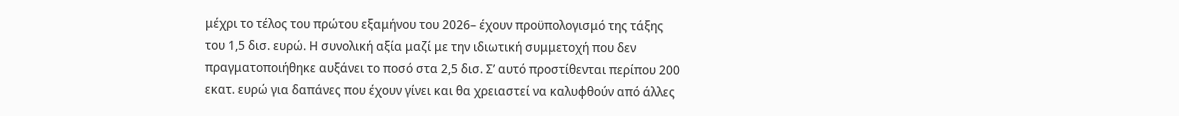μέχρι το τέλος του πρώτου εξαμήνου του 2026– έχουν προϋπολογισμό της τάξης του 1,5 δισ. ευρώ. Η συνολική αξία μαζί με την ιδιωτική συμμετοχή που δεν πραγματοποιήθηκε αυξάνει το ποσό στα 2,5 δισ. Σ’ αυτό προστίθενται περίπου 200 εκατ. ευρώ για δαπάνες που έχουν γίνει και θα χρειαστεί να καλυφθούν από άλλες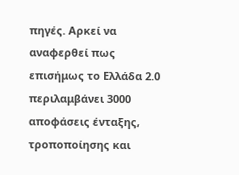πηγές. Αρκεί να αναφερθεί πως επισήμως το Ελλάδα 2.0 περιλαμβάνει 3000 αποφάσεις ένταξης, τροποποίησης και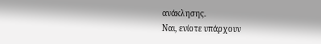ανάκλησης.
Ναι, ενίοτε υπάρχουν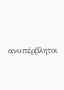ανυπέρβλητοι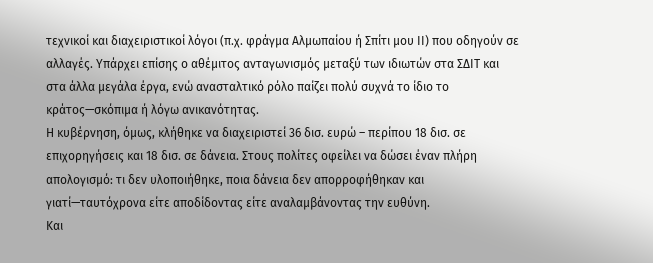τεχνικοί και διαχειριστικοί λόγοι (π.χ. φράγμα Αλμωπαίου ή Σπίτι μου ΙΙ) που οδηγούν σε αλλαγές. Υπάρχει επίσης ο αθέμιτος ανταγωνισμός μεταξύ των ιδιωτών στα ΣΔΙΤ και στα άλλα μεγάλα έργα, ενώ ανασταλτικό ρόλο παίζει πολύ συχνά το ίδιο το κράτος—σκόπιμα ή λόγω ανικανότητας.
Η κυβέρνηση, όμως, κλήθηκε να διαχειριστεί 36 δισ. ευρώ – περίπου 18 δισ. σε επιχορηγήσεις και 18 δισ. σε δάνεια. Στους πολίτες οφείλει να δώσει έναν πλήρη απολογισμό: τι δεν υλοποιήθηκε, ποια δάνεια δεν απορροφήθηκαν και γιατί—ταυτόχρονα είτε αποδίδοντας είτε αναλαμβάνοντας την ευθύνη.
Και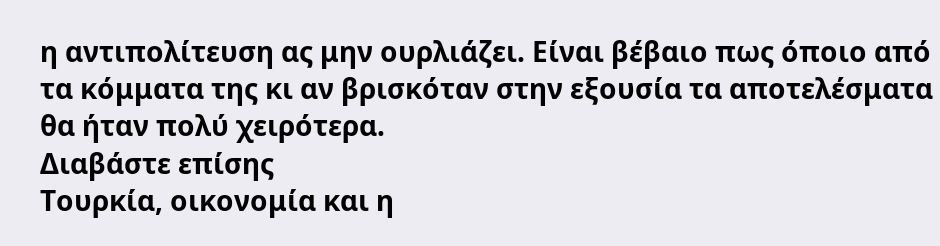η αντιπολίτευση ας μην ουρλιάζει. Είναι βέβαιο πως όποιο από τα κόμματα της κι αν βρισκόταν στην εξουσία τα αποτελέσματα θα ήταν πολύ χειρότερα.
Διαβάστε επίσης
Τουρκία, οικονομία και η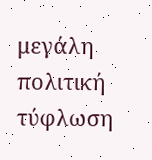μεγάλη πολιτική τύφλωση